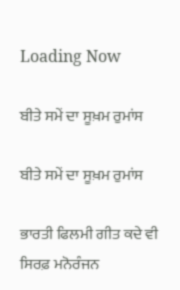Loading Now

ਬੀਤੇ ਸਮੇਂ ਦਾ ਸੂਖ਼ਮ ਰੁਮਾਂਸ

ਬੀਤੇ ਸਮੇਂ ਦਾ ਸੂਖ਼ਮ ਰੁਮਾਂਸ

ਭਾਰਤੀ ਫਿਲਮੀ ਗੀਤ ਕਦੇ ਵੀ ਸਿਰਫ਼ ਮਨੋਰੰਜਨ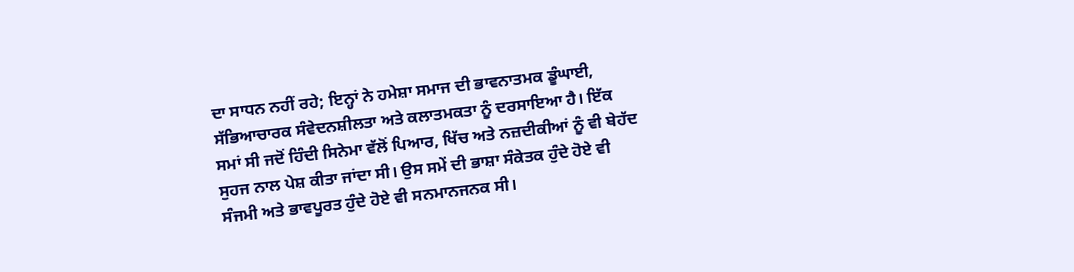ਦਾ ਸਾਧਨ ਨਹੀਂ ਰਹੇ; ਇਨ੍ਹਾਂ ਨੇ ਹਮੇਸ਼ਾ ਸਮਾਜ ਦੀ ਭਾਵਨਾਤਮਕ ਡੂੰਘਾਈ, ਸੱਭਿਆਚਾਰਕ ਸੰਵੇਦਨਸ਼ੀਲਤਾ ਅਤੇ ਕਲਾਤਮਕਤਾ ਨੂੰ ਦਰਸਾਇਆ ਹੈ। ਇੱਕ ਸਮਾਂ ਸੀ ਜਦੋਂ ਹਿੰਦੀ ਸਿਨੇਮਾ ਵੱਲੋਂ ਪਿਆਰ, ਖਿੱਚ ਅਤੇ ਨਜ਼ਦੀਕੀਆਂ ਨੂੰ ਵੀ ਬੇਹੱਦ ਸੁਹਜ ਨਾਲ ਪੇਸ਼ ਕੀਤਾ ਜਾਂਦਾ ਸੀ। ਉਸ ਸਮੇਂ ਦੀ ਭਾਸ਼ਾ ਸੰਕੇਤਕ ਹੁੰਦੇ ਹੋਏ ਵੀ ਸੰਜਮੀ ਅਤੇ ਭਾਵਪੂਰਤ ਹੁੰਦੇ ਹੋਏ ਵੀ ਸਨਮਾਨਜਨਕ ਸੀ।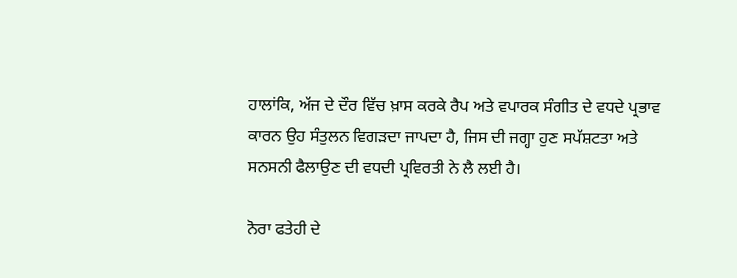ਹਾਲਾਂਕਿ, ਅੱਜ ਦੇ ਦੌਰ ਵਿੱਚ ਖ਼ਾਸ ਕਰਕੇ ਰੈਪ ਅਤੇ ਵਪਾਰਕ ਸੰਗੀਤ ਦੇ ਵਧਦੇ ਪ੍ਰਭਾਵ ਕਾਰਨ ਉਹ ਸੰਤੁਲਨ ਵਿਗੜਦਾ ਜਾਪਦਾ ਹੈ, ਜਿਸ ਦੀ ਜਗ੍ਹਾ ਹੁਣ ਸਪੱਸ਼ਟਤਾ ਅਤੇ ਸਨਸਨੀ ਫੈਲਾਉਣ ਦੀ ਵਧਦੀ ਪ੍ਰਵਿਰਤੀ ਨੇ ਲੈ ਲਈ ਹੈ।

ਨੋਰਾ ਫਤੇਹੀ ਦੇ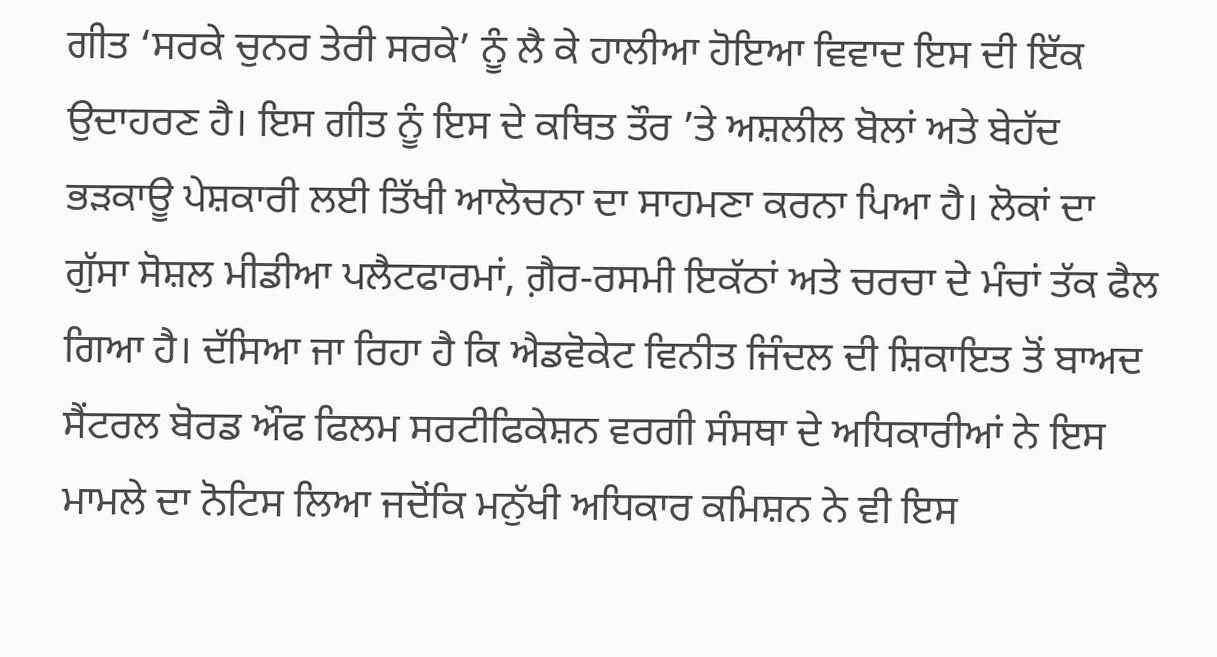ਗੀਤ ‘ਸਰਕੇ ਚੁਨਰ ਤੇਰੀ ਸਰਕੇ’ ਨੂੰ ਲੈ ਕੇ ਹਾਲੀਆ ਹੋਇਆ ਵਿਵਾਦ ਇਸ ਦੀ ਇੱਕ ਉਦਾਹਰਣ ਹੈ। ਇਸ ਗੀਤ ਨੂੰ ਇਸ ਦੇ ਕਥਿਤ ਤੌਰ ’ਤੇ ਅਸ਼ਲੀਲ ਬੋਲਾਂ ਅਤੇ ਬੇਹੱਦ ਭੜਕਾਊ ਪੇਸ਼ਕਾਰੀ ਲਈ ਤਿੱਖੀ ਆਲੋਚਨਾ ਦਾ ਸਾਹਮਣਾ ਕਰਨਾ ਪਿਆ ਹੈ। ਲੋਕਾਂ ਦਾ ਗੁੱਸਾ ਸੋਸ਼ਲ ਮੀਡੀਆ ਪਲੈਟਫਾਰਮਾਂ, ਗ਼ੈਰ-ਰਸਮੀ ਇਕੱਠਾਂ ਅਤੇ ਚਰਚਾ ਦੇ ਮੰਚਾਂ ਤੱਕ ਫੈਲ ਗਿਆ ਹੈ। ਦੱਸਿਆ ਜਾ ਰਿਹਾ ਹੈ ਕਿ ਐਡਵੋਕੇਟ ਵਿਨੀਤ ਜਿੰਦਲ ਦੀ ਸ਼ਿਕਾਇਤ ਤੋਂ ਬਾਅਦ ਸੈਂਟਰਲ ਬੋਰਡ ਔਫ ਫਿਲਮ ਸਰਟੀਫਿਕੇਸ਼ਨ ਵਰਗੀ ਸੰਸਥਾ ਦੇ ਅਧਿਕਾਰੀਆਂ ਨੇ ਇਸ ਮਾਮਲੇ ਦਾ ਨੋਟਿਸ ਲਿਆ ਜਦੋਂਕਿ ਮਨੁੱਖੀ ਅਧਿਕਾਰ ਕਮਿਸ਼ਨ ਨੇ ਵੀ ਇਸ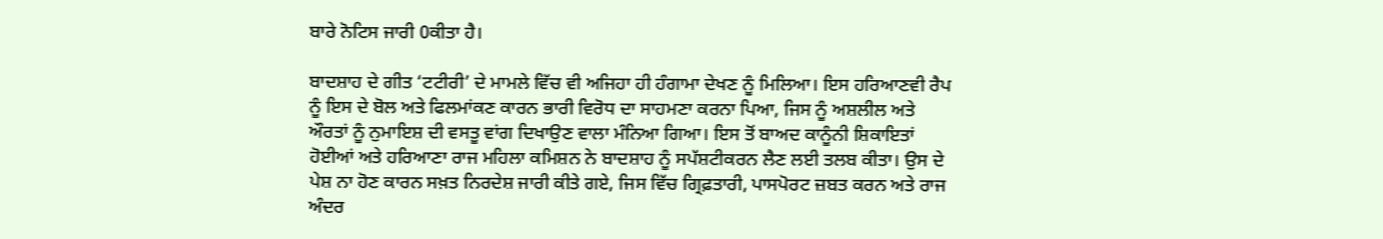ਬਾਰੇ ਨੋਟਿਸ ਜਾਰੀ 0ਕੀਤਾ ਹੈ।

ਬਾਦਸ਼ਾਹ ਦੇ ਗੀਤ ‘ਟਟੀਰੀ’ ਦੇ ਮਾਮਲੇ ਵਿੱਚ ਵੀ ਅਜਿਹਾ ਹੀ ਹੰਗਾਮਾ ਦੇਖਣ ਨੂੰ ਮਿਲਿਆ। ਇਸ ਹਰਿਆਣਵੀ ਰੈਪ ਨੂੰ ਇਸ ਦੇ ਬੋਲ ਅਤੇ ਫਿਲਮਾਂਕਣ ਕਾਰਨ ਭਾਰੀ ਵਿਰੋਧ ਦਾ ਸਾਹਮਣਾ ਕਰਨਾ ਪਿਆ, ਜਿਸ ਨੂੰ ਅਸ਼ਲੀਲ ਅਤੇ ਔਰਤਾਂ ਨੂੰ ਨੁਮਾਇਸ਼ ਦੀ ਵਸਤੂ ਵਾਂਗ ਦਿਖਾਉਣ ਵਾਲਾ ਮੰਨਿਆ ਗਿਆ। ਇਸ ਤੋਂ ਬਾਅਦ ਕਾਨੂੰਨੀ ਸ਼ਿਕਾਇਤਾਂ ਹੋਈਆਂ ਅਤੇ ਹਰਿਆਣਾ ਰਾਜ ਮਹਿਲਾ ਕਮਿਸ਼ਨ ਨੇ ਬਾਦਸ਼ਾਹ ਨੂੰ ਸਪੱਸ਼ਟੀਕਰਨ ਲੈਣ ਲਈ ਤਲਬ ਕੀਤਾ। ਉਸ ਦੇ ਪੇਸ਼ ਨਾ ਹੋਣ ਕਾਰਨ ਸਖ਼ਤ ਨਿਰਦੇਸ਼ ਜਾਰੀ ਕੀਤੇ ਗਏ, ਜਿਸ ਵਿੱਚ ਗ੍ਰਿਫ਼ਤਾਰੀ, ਪਾਸਪੋਰਟ ਜ਼ਬਤ ਕਰਨ ਅਤੇ ਰਾਜ ਅੰਦਰ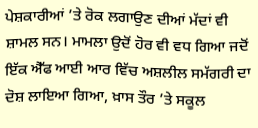ਪੇਸ਼ਕਾਰੀਆਂ ’ਤੇ ਰੋਕ ਲਗਾਉਣ ਦੀਆਂ ਮੱਦਾਂ ਵੀ ਸ਼ਾਮਲ ਸਨ। ਮਾਮਲਾ ਉਦੋਂ ਹੋਰ ਵੀ ਵਧ ਗਿਆ ਜਦੋਂ ਇੱਕ ਐੱਫ ਆਈ ਆਰ ਵਿੱਚ ਅਸ਼ਲੀਲ ਸਮੱਗਰੀ ਦਾ ਦੋਸ਼ ਲਾਇਆ ਗਿਆ, ਖ਼ਾਸ ਤੌਰ ’ਤੇ ਸਕੂਲ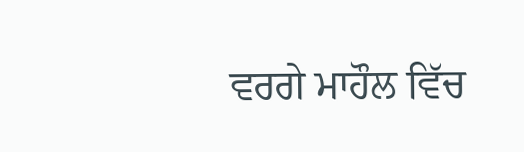ਵਰਗੇ ਮਾਹੌਲ ਵਿੱਚ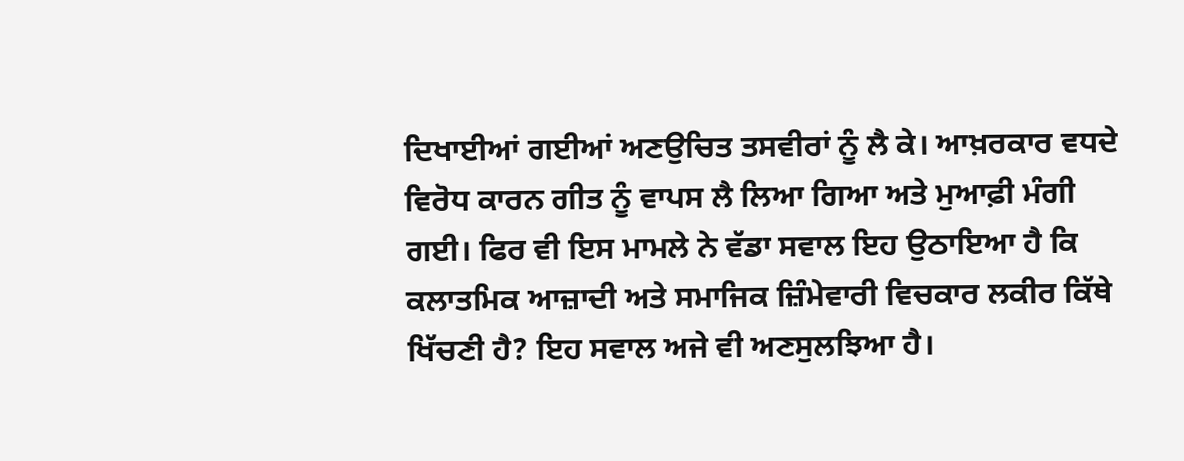ਦਿਖਾਈਆਂ ਗਈਆਂ ਅਣਉਚਿਤ ਤਸਵੀਰਾਂ ਨੂੰ ਲੈ ਕੇ। ਆਖ਼ਰਕਾਰ ਵਧਦੇ ਵਿਰੋਧ ਕਾਰਨ ਗੀਤ ਨੂੰ ਵਾਪਸ ਲੈ ਲਿਆ ਗਿਆ ਅਤੇ ਮੁਆਫ਼ੀ ਮੰਗੀ ਗਈ। ਫਿਰ ਵੀ ਇਸ ਮਾਮਲੇ ਨੇ ਵੱਡਾ ਸਵਾਲ ਇਹ ਉਠਾਇਆ ਹੈ ਕਿ ਕਲਾਤਮਿਕ ਆਜ਼ਾਦੀ ਅਤੇ ਸਮਾਜਿਕ ਜ਼ਿੰਮੇਵਾਰੀ ਵਿਚਕਾਰ ਲਕੀਰ ਕਿੱਥੇ ਖਿੱਚਣੀ ਹੈ? ਇਹ ਸਵਾਲ ਅਜੇ ਵੀ ਅਣਸੁਲਝਿਆ ਹੈ।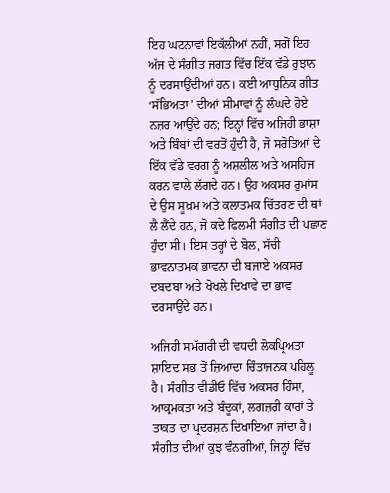ਇਹ ਘਟਨਾਵਾਂ ਇਕੱਲੀਆਂ ਨਹੀਂ, ਸਗੋਂ ਇਹ ਅੱਜ ਦੇ ਸੰਗੀਤ ਜਗਤ ਵਿੱਚ ਇੱਕ ਵੱਡੇ ਰੁਝਾਨ ਨੂੰ ਦਰਸਾਉਂਦੀਆਂ ਹਨ। ਕਈ ਆਧੁਨਿਕ ਗੀਤ ‘ਸੱਭਿਅਤਾ’ ਦੀਆਂ ਸੀਮਾਵਾਂ ਨੂੰ ਲੰਘਦੇ ਹੋਏ ਨਜ਼ਰ ਆਉਂਦੇ ਹਨ; ਇਨ੍ਹਾਂ ਵਿੱਚ ਅਜਿਹੀ ਭਾਸ਼ਾ ਅਤੇ ਬਿੰਬਾਂ ਦੀ ਵਰਤੋਂ ਹੁੰਦੀ ਹੈ, ਜੋ ਸਰੋਤਿਆਂ ਦੇ ਇੱਕ ਵੱਡੇ ਵਰਗ ਨੂੰ ਅਸ਼ਲੀਲ ਅਤੇ ਅਸਹਿਜ ਕਰਨ ਵਾਲੇ ਲੱਗਦੇ ਹਨ। ਉਹ ਅਕਸਰ ਰੁਮਾਂਸ ਦੇ ਉਸ ਸੂਖ਼ਮ ਅਤੇ ਕਲਾਤਮਕ ਚਿੱਤਰਣ ਦੀ ਥਾਂ ਲੈ ਲੈਂਦੇ ਹਨ, ਜੋ ਕਦੇ ਫਿਲਮੀ ਸੰਗੀਤ ਦੀ ਪਛਾਣ ਹੁੰਦਾ ਸੀ। ਇਸ ਤਰ੍ਹਾਂ ਦੇ ਬੋਲ, ਸੱਚੀ ਭਾਵਨਾਤਮਕ ਭਾਵਨਾ ਦੀ ਬਜਾਏ ਅਕਸਰ ਦਬਦਬਾ ਅਤੇ ਖੋਖਲੇ ਦਿਖਾਵੇ ਦਾ ਭਾਵ ਦਰਸਾਉਂਦੇ ਹਨ।

ਅਜਿਹੀ ਸਮੱਗਰੀ ਦੀ ਵਧਦੀ ਲੋਕਪ੍ਰਿਅਤਾ ਸ਼ਾਇਦ ਸਭ ਤੋਂ ਜ਼ਿਆਦਾ ਚਿੰਤਾਜਨਕ ਪਹਿਲੂ ਹੈ। ਸੰਗੀਤ ਵੀਡੀਓ ਵਿੱਚ ਅਕਸਰ ਹਿੰਸਾ, ਆਕ੍ਰਮਕਤਾ ਅਤੇ ਬੰਦੂਕਾਂ, ਲਗਜ਼ਰੀ ਕਾਰਾਂ ਤੇ ਤਾਕਤ ਦਾ ਪ੍ਰਦਰਸ਼ਨ ਦਿਖਾਇਆ ਜਾਂਦਾ ਹੈ। ਸੰਗੀਤ ਦੀਆਂ ਕੁਝ ਵੰਨਗੀਆਂ, ਜਿਨ੍ਹਾਂ ਵਿੱਚ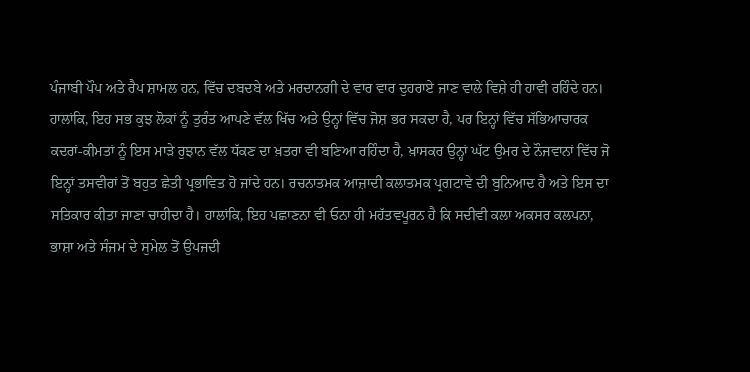ਪੰਜਾਬੀ ਪੌਪ ਅਤੇ ਰੈਪ ਸ਼ਾਮਲ ਹਨ, ਵਿੱਚ ਦਬਦਬੇ ਅਤੇ ਮਰਦਾਨਗੀ ਦੇ ਵਾਰ ਵਾਰ ਦੁਹਰਾਏ ਜਾਣ ਵਾਲੇ ਵਿਸ਼ੇ ਹੀ ਹਾਵੀ ਰਹਿੰਦੇ ਹਨ। ਹਾਲਾਂਕਿ, ਇਹ ਸਭ ਕੁਝ ਲੋਕਾਂ ਨੂੰ ਤੁਰੰਤ ਆਪਣੇ ਵੱਲ ਖਿੱਚ ਅਤੇ ਉਨ੍ਹਾਂ ਵਿੱਚ ਜੋਸ਼ ਭਰ ਸਕਦਾ ਹੈ, ਪਰ ਇਨ੍ਹਾਂ ਵਿੱਚ ਸੱਭਿਆਚਾਰਕ ਕਦਰਾਂ-ਕੀਮਤਾਂ ਨੂੰ ਇਸ ਮਾੜੇ ਰੁਝਾਨ ਵੱਲ ਧੱਕਣ ਦਾ ਖ਼ਤਰਾ ਵੀ ਬਣਿਆ ਰਹਿੰਦਾ ਹੈ, ਖ਼ਾਸਕਰ ਉਨ੍ਹਾਂ ਘੱਟ ਉਮਰ ਦੇ ਨੌਜਵਾਨਾਂ ਵਿੱਚ ਜੋ ਇਨ੍ਹਾਂ ਤਸਵੀਰਾਂ ਤੋਂ ਬਹੁਤ ਛੇਤੀ ਪ੍ਰਭਾਵਿਤ ਹੋ ਜਾਂਦੇ ਹਨ। ਰਚਨਾਤਮਕ ਆਜ਼ਾਦੀ ਕਲਾਤਮਕ ਪ੍ਰਗਟਾਵੇ ਦੀ ਬੁਨਿਆਦ ਹੈ ਅਤੇ ਇਸ ਦਾ ਸਤਿਕਾਰ ਕੀਤਾ ਜਾਣਾ ਚਾਹੀਦਾ ਹੈ। ਹਾਲਾਂਕਿ, ਇਹ ਪਛਾਣਨਾ ਵੀ ਓਨਾ ਹੀ ਮਹੱਤਵਪੂਰਨ ਹੈ ਕਿ ਸਦੀਵੀ ਕਲਾ ਅਕਸਰ ਕਲਪਨਾ, ਭਾਸ਼ਾ ਅਤੇ ਸੰਜਮ ਦੇ ਸੁਮੇਲ ਤੋਂ ਉਪਜਦੀ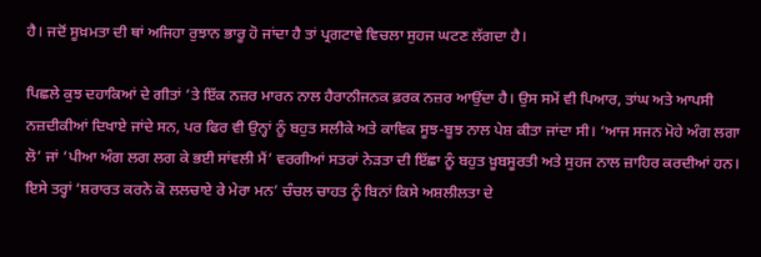ਹੈ। ਜਦੋਂ ਸੂਖ਼ਮਤਾ ਦੀ ਥਾਂ ਅਜਿਹਾ ਰੁਝਾਨ ਭਾਰੂ ਹੋ ਜਾਂਦਾ ਹੈ ਤਾਂ ਪ੍ਰਗਟਾਵੇ ਵਿਚਲਾ ਸੁਹਜ ਘਟਣ ਲੱਗਦਾ ਹੈ।

ਪਿਛਲੇ ਕੁਝ ਦਹਾਕਿਆਂ ਦੇ ਗੀਤਾਂ ’ਤੇ ਇੱਕ ਨਜ਼ਰ ਮਾਰਨ ਨਾਲ ਹੈਰਾਨੀਜਨਕ ਫ਼ਰਕ ਨਜ਼ਰ ਆਉਂਦਾ ਹੈ। ਉਸ ਸਮੇਂ ਵੀ ਪਿਆਰ, ਤਾਂਘ ਅਤੇ ਆਪਸੀ ਨਜ਼ਦੀਕੀਆਂ ਦਿਖਾਏ ਜਾਂਦੇ ਸਨ, ਪਰ ਫਿਰ ਵੀ ਉਨ੍ਹਾਂ ਨੂੰ ਬਹੁਤ ਸਲੀਕੇ ਅਤੇ ਕਾਵਿਕ ਸੂਝ-ਬੂਝ ਨਾਲ ਪੇਸ਼ ਕੀਤਾ ਜਾਂਦਾ ਸੀ। ‘ਆਜ ਸਜਨ ਮੋਹੇ ਅੰਗ ਲਗਾ ਲੋ’ ਜਾਂ ‘ਪੀਆ ਅੰਗ ਲਗ ਲਗ ਕੇ ਭਈ ਸਾਂਵਲੀ ਮੈਂ’ ਵਰਗੀਆਂ ਸਤਰਾਂ ਨੇੜਤਾ ਦੀ ਇੱਛਾ ਨੂੰ ਬਹੁਤ ਖ਼ੂਬਸੂਰਤੀ ਅਤੇ ਸੁਹਜ ਨਾਲ ਜ਼ਾਹਿਰ ਕਰਦੀਆਂ ਹਨ। ਇਸੇ ਤਰ੍ਹਾਂ ‘ਸ਼ਰਾਰਤ ਕਰਨੇ ਕੋ ਲਲਚਾਏ ਰੇ ਮੇਰਾ ਮਨ’ ਚੰਚਲ ਚਾਹਤ ਨੂੰ ਬਿਨਾਂ ਕਿਸੇ ਅਸ਼ਲੀਲਤਾ ਦੇ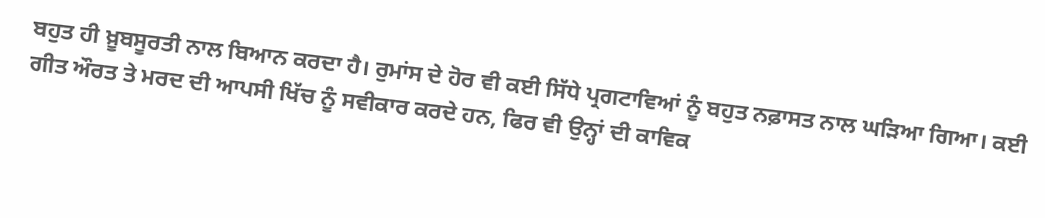ਬਹੁਤ ਹੀ ਖ਼ੂਬਸੂਰਤੀ ਨਾਲ ਬਿਆਨ ਕਰਦਾ ਹੈ। ਰੁਮਾਂਸ ਦੇ ਹੋਰ ਵੀ ਕਈ ਸਿੱਧੇ ਪ੍ਰਗਟਾਵਿਆਂ ਨੂੰ ਬਹੁਤ ਨਫ਼ਾਸਤ ਨਾਲ ਘੜਿਆ ਗਿਆ। ਕਈ ਗੀਤ ਔਰਤ ਤੇ ਮਰਦ ਦੀ ਆਪਸੀ ਖਿੱਚ ਨੂੰ ਸਵੀਕਾਰ ਕਰਦੇ ਹਨ, ਫਿਰ ਵੀ ਉਨ੍ਹਾਂ ਦੀ ਕਾਵਿਕ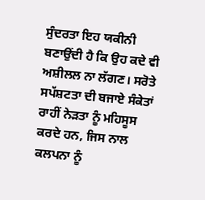ਸੁੰਦਰਤਾ ਇਹ ਯਕੀਨੀ ਬਣਾਉਂਦੀ ਹੈ ਕਿ ਉਹ ਕਦੇ ਵੀ ਅਸ਼ੀਲਲ ਨਾ ਲੱਗਣ। ਸਰੋਤੇ ਸਪੱਸ਼ਟਤਾ ਦੀ ਬਜਾਏ ਸੰਕੇਤਾਂ ਰਾਹੀਂ ਨੇੜਤਾ ਨੂੰ ਮਹਿਸੂਸ ਕਰਦੇ ਹਨ, ਜਿਸ ਨਾਲ ਕਲਪਨਾ ਨੂੰ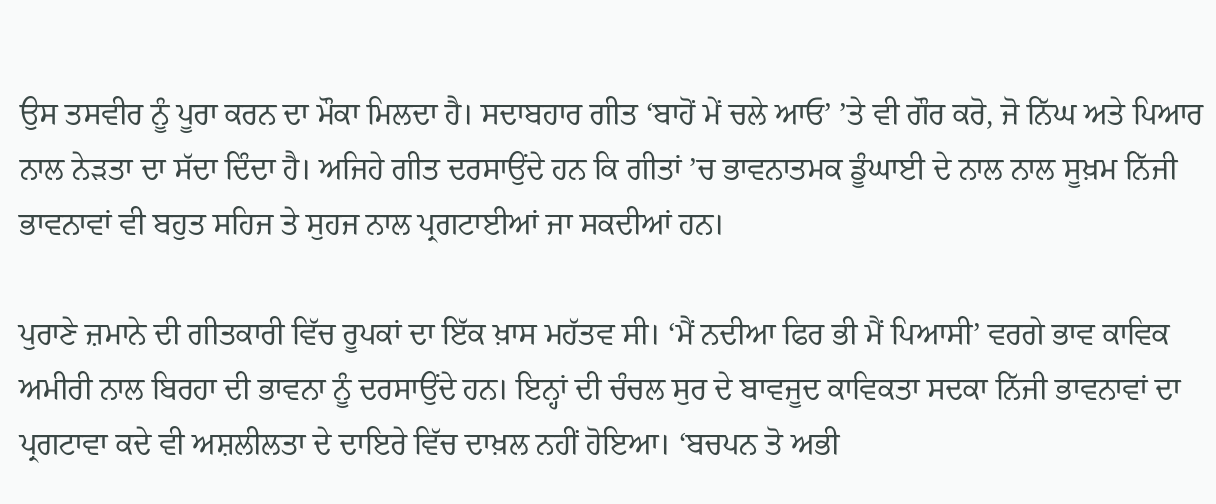ਉਸ ਤਸਵੀਰ ਨੂੰ ਪੂਰਾ ਕਰਨ ਦਾ ਮੌਕਾ ਮਿਲਦਾ ਹੈ। ਸਦਾਬਹਾਰ ਗੀਤ ‘ਬਾਹੋਂ ਮੇਂ ਚਲੇ ਆਓ’ ’ਤੇ ਵੀ ਗੌਰ ਕਰੋ, ਜੋ ਨਿੱਘ ਅਤੇ ਪਿਆਰ ਨਾਲ ਨੇੜਤਾ ਦਾ ਸੱਦਾ ਦਿੰਦਾ ਹੈ। ਅਜਿਹੇ ਗੀਤ ਦਰਸਾਉਂਦੇ ਹਨ ਕਿ ਗੀਤਾਂ ’ਚ ਭਾਵਨਾਤਮਕ ਡੂੰਘਾਈ ਦੇ ਨਾਲ ਨਾਲ ਸੂਖ਼ਮ ਨਿੱਜੀ ਭਾਵਨਾਵਾਂ ਵੀ ਬਹੁਤ ਸਹਿਜ ਤੇ ਸੁਹਜ ਨਾਲ ਪ੍ਰਗਟਾਈਆਂ ਜਾ ਸਕਦੀਆਂ ਹਨ।

ਪੁਰਾਣੇ ਜ਼ਮਾਨੇ ਦੀ ਗੀਤਕਾਰੀ ਵਿੱਚ ਰੂਪਕਾਂ ਦਾ ਇੱਕ ਖ਼ਾਸ ਮਹੱਤਵ ਸੀ। ‘ਮੈਂ ਨਦੀਆ ਫਿਰ ਭੀ ਮੈਂ ਪਿਆਸੀ’ ਵਰਗੇ ਭਾਵ ਕਾਵਿਕ ਅਮੀਰੀ ਨਾਲ ਬਿਰਹਾ ਦੀ ਭਾਵਨਾ ਨੂੰ ਦਰਸਾਉਂਦੇ ਹਨ। ਇਨ੍ਹਾਂ ਦੀ ਚੰਚਲ ਸੁਰ ਦੇ ਬਾਵਜੂਦ ਕਾਵਿਕਤਾ ਸਦਕਾ ਨਿੱਜੀ ਭਾਵਨਾਵਾਂ ਦਾ ਪ੍ਰਗਟਾਵਾ ਕਦੇ ਵੀ ਅਸ਼ਲੀਲਤਾ ਦੇ ਦਾਇਰੇ ਵਿੱਚ ਦਾਖ਼ਲ ਨਹੀਂ ਹੋਇਆ। ‘ਬਚਪਨ ਤੋ ਅਭੀ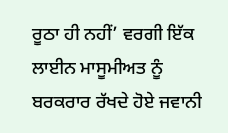ਰੂਠਾ ਹੀ ਨਹੀਂ’ ਵਰਗੀ ਇੱਕ ਲਾਈਨ ਮਾਸੂਮੀਅਤ ਨੂੰ ਬਰਕਰਾਰ ਰੱਖਦੇ ਹੋਏ ਜਵਾਨੀ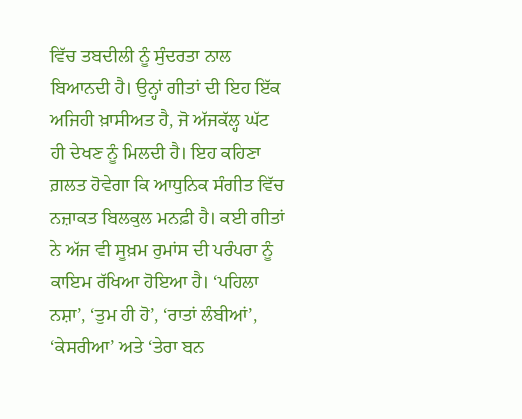ਵਿੱਚ ਤਬਦੀਲੀ ਨੂੰ ਸੁੰਦਰਤਾ ਨਾਲ ਬਿਆਨਦੀ ਹੈ। ਉਨ੍ਹਾਂ ਗੀਤਾਂ ਦੀ ਇਹ ਇੱਕ ਅਜਿਹੀ ਖ਼ਾਸੀਅਤ ਹੈ, ਜੋ ਅੱਜਕੱਲ੍ਹ ਘੱਟ ਹੀ ਦੇਖਣ ਨੂੰ ਮਿਲਦੀ ਹੈ। ਇਹ ਕਹਿਣਾ ਗ਼ਲਤ ਹੋਵੇਗਾ ਕਿ ਆਧੁਨਿਕ ਸੰਗੀਤ ਵਿੱਚ ਨਜ਼ਾਕਤ ਬਿਲਕੁਲ ਮਨਫ਼ੀ ਹੈ। ਕਈ ਗੀਤਾਂ ਨੇ ਅੱਜ ਵੀ ਸੂਖ਼ਮ ਰੁਮਾਂਸ ਦੀ ਪਰੰਪਰਾ ਨੂੰ ਕਾਇਮ ਰੱਖਿਆ ਹੋਇਆ ਹੈ। ‘ਪਹਿਲਾ ਨਸ਼ਾ’, ‘ਤੁਮ ਹੀ ਹੋ’, ‘ਰਾਤਾਂ ਲੰਬੀਆਂ’, ‘ਕੇਸਰੀਆ’ ਅਤੇ ‘ਤੇਰਾ ਬਨ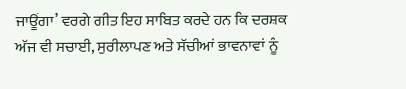ਜਾਊਂਗਾ’ ਵਰਗੇ ਗੀਤ ਇਹ ਸਾਬਿਤ ਕਰਦੇ ਹਨ ਕਿ ਦਰਸ਼ਕ ਅੱਜ ਵੀ ਸਚਾਈ, ਸੁਰੀਲਾਪਣ ਅਤੇ ਸੱਚੀਆਂ ਭਾਵਨਾਵਾਂ ਨੂੰ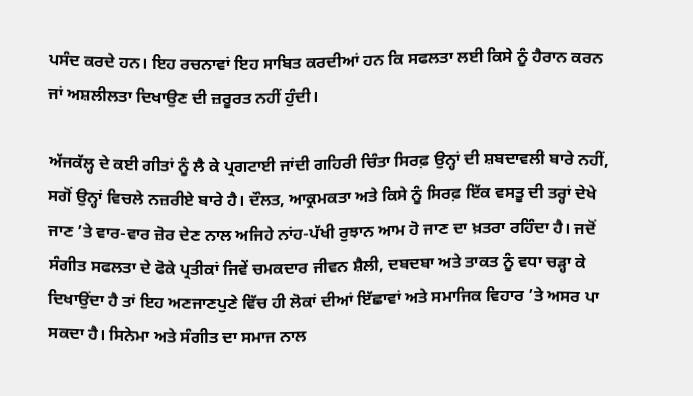ਪਸੰਦ ਕਰਦੇ ਹਨ। ਇਹ ਰਚਨਾਵਾਂ ਇਹ ਸਾਬਿਤ ਕਰਦੀਆਂ ਹਨ ਕਿ ਸਫਲਤਾ ਲਈ ਕਿਸੇ ਨੂੰ ਹੈਰਾਨ ਕਰਨ ਜਾਂ ਅਸ਼ਲੀਲਤਾ ਦਿਖਾਉਣ ਦੀ ਜ਼ਰੂਰਤ ਨਹੀਂ ਹੁੰਦੀ।

ਅੱਜਕੱਲ੍ਹ ਦੇ ਕਈ ਗੀਤਾਂ ਨੂੰ ਲੈ ਕੇ ਪ੍ਰਗਟਾਈ ਜਾਂਦੀ ਗਹਿਰੀ ਚਿੰਤਾ ਸਿਰਫ਼ ਉਨ੍ਹਾਂ ਦੀ ਸ਼ਬਦਾਵਲੀ ਬਾਰੇ ਨਹੀਂ, ਸਗੋਂ ਉਨ੍ਹਾਂ ਵਿਚਲੇ ਨਜ਼ਰੀਏ ਬਾਰੇ ਹੈ। ਦੌਲਤ, ਆਕ੍ਰਮਕਤਾ ਅਤੇ ਕਿਸੇ ਨੂੰ ਸਿਰਫ਼ ਇੱਕ ਵਸਤੂ ਦੀ ਤਰ੍ਹਾਂ ਦੇਖੇ ਜਾਣ ’ਤੇ ਵਾਰ-ਵਾਰ ਜ਼ੋਰ ਦੇਣ ਨਾਲ ਅਜਿਹੇ ਨਾਂਹ-ਪੱਖੀ ਰੁਝਾਨ ਆਮ ਹੋ ਜਾਣ ਦਾ ਖ਼ਤਰਾ ਰਹਿੰਦਾ ਹੈ। ਜਦੋਂ ਸੰਗੀਤ ਸਫਲਤਾ ਦੇ ਫੋਕੇ ਪ੍ਰਤੀਕਾਂ ਜਿਵੇਂ ਚਮਕਦਾਰ ਜੀਵਨ ਸ਼ੈਲੀ, ਦਬਦਬਾ ਅਤੇ ਤਾਕਤ ਨੂੰ ਵਧਾ ਚੜ੍ਹਾ ਕੇ ਦਿਖਾਉਂਦਾ ਹੈ ਤਾਂ ਇਹ ਅਣਜਾਣਪੁਣੇ ਵਿੱਚ ਹੀ ਲੋਕਾਂ ਦੀਆਂ ਇੱਛਾਵਾਂ ਅਤੇ ਸਮਾਜਿਕ ਵਿਹਾਰ ’ਤੇ ਅਸਰ ਪਾ ਸਕਦਾ ਹੈ। ਸਿਨੇਮਾ ਅਤੇ ਸੰਗੀਤ ਦਾ ਸਮਾਜ ਨਾਲ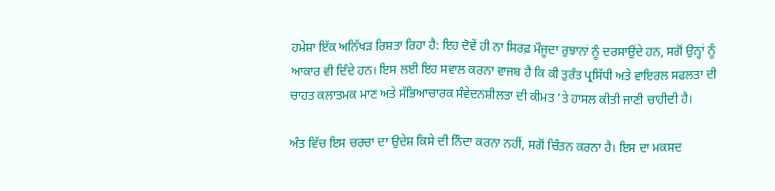ਹਮੇਸ਼ਾ ਇੱਕ ਅਨਿੱਖੜ ਰਿਸ਼ਤਾ ਰਿਹਾ ਹੈ: ਇਹ ਦੋਵੇਂ ਹੀ ਨਾ ਸਿਰਫ਼ ਮੌਜੂਦਾ ਰੁਝਾਨਾਂ ਨੂੰ ਦਰਸਾਉਂਦੇ ਹਨ, ਸਗੋਂ ਉਨ੍ਹਾਂ ਨੂੰ ਆਕਾਰ ਵੀ ਦਿੰਦੇ ਹਨ। ਇਸ ਲਈ ਇਹ ਸਵਾਲ ਕਰਨਾ ਵਾਜਬ ਹੈ ਕਿ ਕੀ ਤੁਰੰਤ ਪ੍ਰਸਿੱਧੀ ਅਤੇ ਵਾਇਰਲ ਸਫਲਤਾ ਦੀ ਚਾਹਤ ਕਲਾਤਮਕ ਮਾਣ ਅਤੇ ਸੱਭਿਆਚਾਰਕ ਸੰਵੇਦਨਸ਼ੀਲਤਾ ਦੀ ਕੀਮਤ ’ਤੇ ਹਾਸਲ ਕੀਤੀ ਜਾਣੀ ਚਾਹੀਦੀ ਹੈ।

ਅੰਤ ਵਿੱਚ ਇਸ ਚਰਚਾ ਦਾ ਉਦੇਸ਼ ਕਿਸੇ ਦੀ ਨਿੰਦਾ ਕਰਨਾ ਨਹੀਂ, ਸਗੋਂ ਚਿੰਤਨ ਕਰਨਾ ਹੈ। ਇਸ ਦਾ ਮਕਸਦ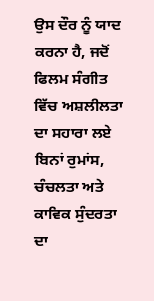ਉਸ ਦੌਰ ਨੂੰ ਯਾਦ ਕਰਨਾ ਹੈ, ਜਦੋਂ ਫਿਲਮ ਸੰਗੀਤ ਵਿੱਚ ਅਸ਼ਲੀਲਤਾ ਦਾ ਸਹਾਰਾ ਲਏ ਬਿਨਾਂ ਰੁਮਾਂਸ, ਚੰਚਲਤਾ ਅਤੇ ਕਾਵਿਕ ਸੁੰਦਰਤਾ ਦਾ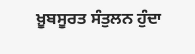ਖ਼ੂਬਸੂਰਤ ਸੰਤੁਲਨ ਹੁੰਦਾ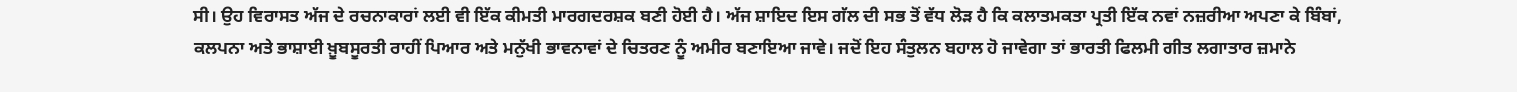ਸੀ। ਉਹ ਵਿਰਾਸਤ ਅੱਜ ਦੇ ਰਚਨਾਕਾਰਾਂ ਲਈ ਵੀ ਇੱਕ ਕੀਮਤੀ ਮਾਰਗਦਰਸ਼ਕ ਬਣੀ ਹੋਈ ਹੈ। ਅੱਜ ਸ਼ਾਇਦ ਇਸ ਗੱਲ ਦੀ ਸਭ ਤੋਂ ਵੱਧ ਲੋੜ ਹੈ ਕਿ ਕਲਾਤਮਕਤਾ ਪ੍ਰਤੀ ਇੱਕ ਨਵਾਂ ਨਜ਼ਰੀਆ ਅਪਣਾ ਕੇ ਬਿੰਬਾਂ, ਕਲਪਨਾ ਅਤੇ ਭਾਸ਼ਾਈ ਖ਼ੂਬਸੂਰਤੀ ਰਾਹੀਂ ਪਿਆਰ ਅਤੇ ਮਨੁੱਖੀ ਭਾਵਨਾਵਾਂ ਦੇ ਚਿਤਰਣ ਨੂੰ ਅਮੀਰ ਬਣਾਇਆ ਜਾਵੇ। ਜਦੋਂ ਇਹ ਸੰਤੁਲਨ ਬਹਾਲ ਹੋ ਜਾਵੇਗਾ ਤਾਂ ਭਾਰਤੀ ਫਿਲਮੀ ਗੀਤ ਲਗਾਤਾਰ ਜ਼ਮਾਨੇ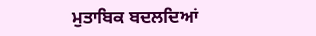ਮੁਤਾਬਿਕ ਬਦਲਦਿਆਂ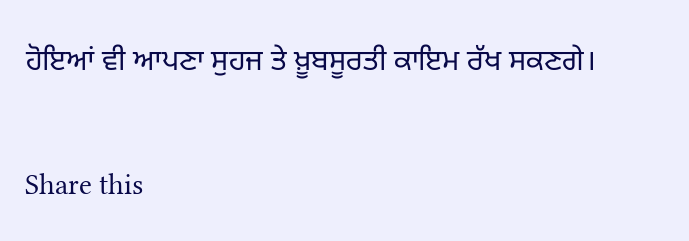ਹੋਇਆਂ ਵੀ ਆਪਣਾ ਸੁਹਜ ਤੇ ਖ਼ੂਬਸੂਰਤੀ ਕਾਇਮ ਰੱਖ ਸਕਣਗੇ।

Share this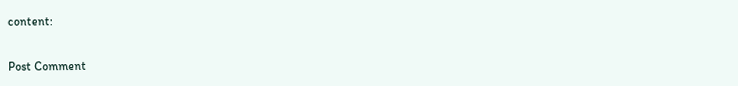content:

Post Comment